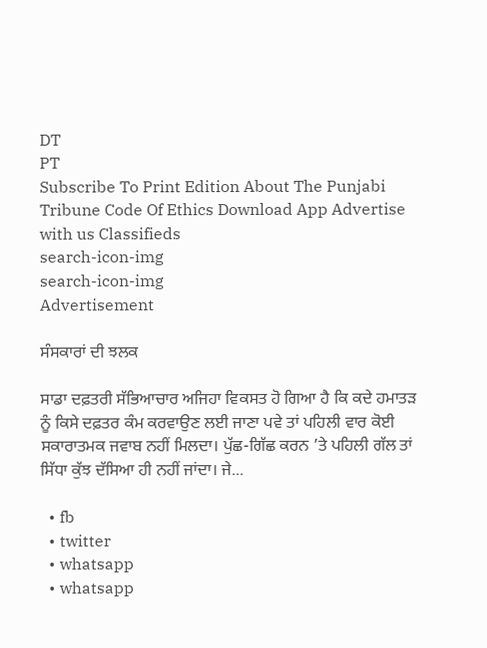DT
PT
Subscribe To Print Edition About The Punjabi Tribune Code Of Ethics Download App Advertise with us Classifieds
search-icon-img
search-icon-img
Advertisement

ਸੰਸਕਾਰਾਂ ਦੀ ਝਲਕ

ਸਾਡਾ ਦਫ਼ਤਰੀ ਸੱਭਿਆਚਾਰ ਅਜਿਹਾ ਵਿਕਸਤ ਹੋ ਗਿਆ ਹੈ ਕਿ ਕਦੇ ਹਮਾਤੜ ਨੂੰ ਕਿਸੇ ਦਫ਼ਤਰ ਕੰਮ ਕਰਵਾਉਣ ਲਈ ਜਾਣਾ ਪਵੇ ਤਾਂ ਪਹਿਲੀ ਵਾਰ ਕੋਈ ਸਕਾਰਾਤਮਕ ਜਵਾਬ ਨਹੀਂ ਮਿਲਦਾ। ਪੁੱਛ-ਗਿੱਛ ਕਰਨ ’ਤੇ ਪਹਿਲੀ ਗੱਲ ਤਾਂ ਸਿੱਧਾ ਕੁੱਝ ਦੱਸਿਆ ਹੀ ਨਹੀਂ ਜਾਂਦਾ। ਜੇ...

  • fb
  • twitter
  • whatsapp
  • whatsapp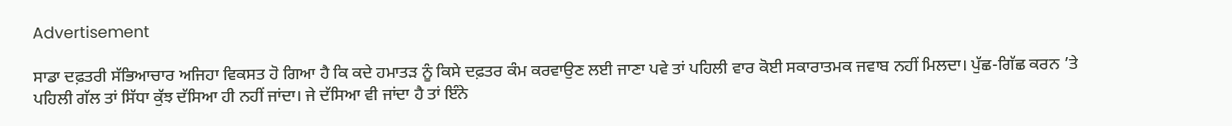Advertisement

ਸਾਡਾ ਦਫ਼ਤਰੀ ਸੱਭਿਆਚਾਰ ਅਜਿਹਾ ਵਿਕਸਤ ਹੋ ਗਿਆ ਹੈ ਕਿ ਕਦੇ ਹਮਾਤੜ ਨੂੰ ਕਿਸੇ ਦਫ਼ਤਰ ਕੰਮ ਕਰਵਾਉਣ ਲਈ ਜਾਣਾ ਪਵੇ ਤਾਂ ਪਹਿਲੀ ਵਾਰ ਕੋਈ ਸਕਾਰਾਤਮਕ ਜਵਾਬ ਨਹੀਂ ਮਿਲਦਾ। ਪੁੱਛ-ਗਿੱਛ ਕਰਨ ’ਤੇ ਪਹਿਲੀ ਗੱਲ ਤਾਂ ਸਿੱਧਾ ਕੁੱਝ ਦੱਸਿਆ ਹੀ ਨਹੀਂ ਜਾਂਦਾ। ਜੇ ਦੱਸਿਆ ਵੀ ਜਾਂਦਾ ਹੈ ਤਾਂ ਇੰਨੇ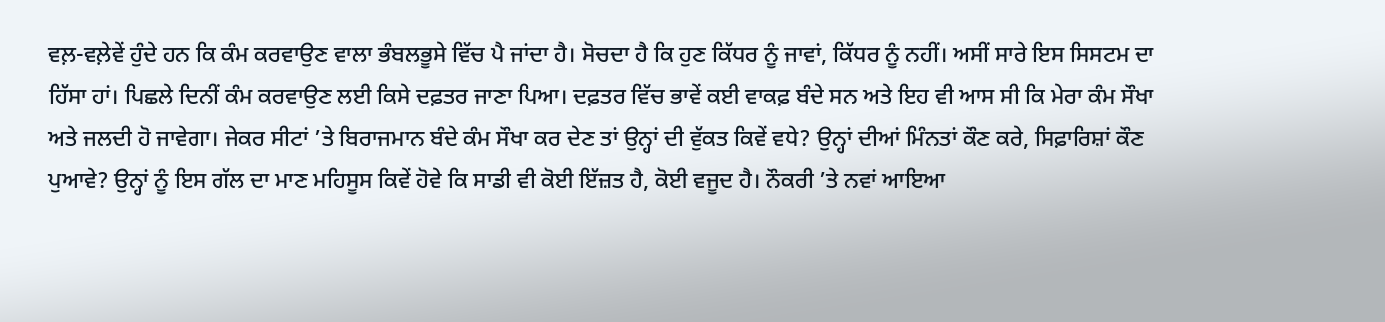ਵਲ਼-ਵਲ਼ੇਵੇਂ ਹੁੰਦੇ ਹਨ ਕਿ ਕੰਮ ਕਰਵਾਉਣ ਵਾਲਾ ਭੰਬਲਭੂਸੇ ਵਿੱਚ ਪੈ ਜਾਂਦਾ ਹੈ। ਸੋਚਦਾ ਹੈ ਕਿ ਹੁਣ ਕਿੱਧਰ ਨੂੰ ਜਾਵਾਂ, ਕਿੱਧਰ ਨੂੰ ਨਹੀਂ। ਅਸੀਂ ਸਾਰੇ ਇਸ ਸਿਸਟਮ ਦਾ ਹਿੱਸਾ ਹਾਂ। ਪਿਛਲੇ ਦਿਨੀਂ ਕੰਮ ਕਰਵਾਉਣ ਲਈ ਕਿਸੇ ਦਫ਼ਤਰ ਜਾਣਾ ਪਿਆ। ਦਫ਼ਤਰ ਵਿੱਚ ਭਾਵੇਂ ਕਈ ਵਾਕਫ਼ ਬੰਦੇ ਸਨ ਅਤੇ ਇਹ ਵੀ ਆਸ ਸੀ ਕਿ ਮੇਰਾ ਕੰਮ ਸੌਖਾ ਅਤੇ ਜਲਦੀ ਹੋ ਜਾਵੇਗਾ। ਜੇਕਰ ਸੀਟਾਂ ’ਤੇ ਬਿਰਾਜਮਾਨ ਬੰਦੇ ਕੰਮ ਸੌਖਾ ਕਰ ਦੇਣ ਤਾਂ ਉਨ੍ਹਾਂ ਦੀ ਵੁੱਕਤ ਕਿਵੇਂ ਵਧੇ? ਉਨ੍ਹਾਂ ਦੀਆਂ ਮਿੰਨਤਾਂ ਕੌਣ ਕਰੇ, ਸਿਫ਼ਾਰਿਸ਼ਾਂ ਕੌਣ ਪੁਆਵੇ? ਉਨ੍ਹਾਂ ਨੂੰ ਇਸ ਗੱਲ ਦਾ ਮਾਣ ਮਹਿਸੂਸ ਕਿਵੇਂ ਹੋਵੇ ਕਿ ਸਾਡੀ ਵੀ ਕੋਈ ਇੱਜ਼ਤ ਹੈ, ਕੋਈ ਵਜੂਦ ਹੈ। ਨੌਕਰੀ ’ਤੇ ਨਵਾਂ ਆਇਆ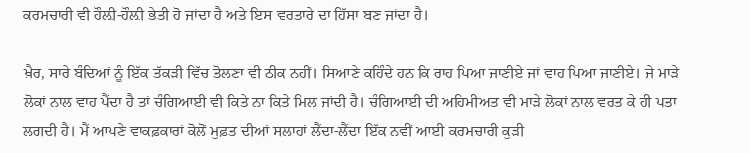ਕਰਮਚਾਰੀ ਵੀ ਹੌਲ਼ੀ-ਹੌਲ਼ੀ ਭੇਤੀ ਹੋ ਜਾਂਦਾ ਹੈ ਅਤੇ ਇਸ ਵਰਤਾਰੇ ਦਾ ਹਿੱਸਾ ਬਣ ਜਾਂਦਾ ਹੈ।

ਖ਼ੈਰ, ਸਾਰੇ ਬੰਦਿਆਂ ਨੂੰ ਇੱਕ ਤੱਕੜੀ ਵਿੱਚ ਤੋਲਣਾ ਵੀ ਠੀਕ ਨਹੀਂ। ਸਿਆਣੇ ਕਹਿੰਦੇ ਹਨ ਕਿ ਰਾਹ ਪਿਆ ਜਾਣੀਏ ਜਾਂ ਵਾਹ ਪਿਆ ਜਾਣੀਏ। ਜੇ ਮਾੜੇ ਲੋਕਾਂ ਨਾਲ ਵਾਹ ਪੈਂਦਾ ਹੈ ਤਾਂ ਚੰਗਿਆਈ ਵੀ ਕਿਤੇ ਨਾ ਕਿਤੇ ਮਿਲ ਜਾਂਦੀ ਹੈ। ਚੰਗਿਆਈ ਦੀ ਅਹਿਮੀਅਤ ਵੀ ਮਾੜੇ ਲੋਕਾਂ ਨਾਲ ਵਰਤ ਕੇ ਹੀ ਪਤਾ ਲਗਦੀ ਹੈ। ਮੈਂ ਆਪਣੇ ਵਾਕਫ਼ਕਾਰਾਂ ਕੋਲੋਂ ਮੁਫ਼ਤ ਦੀਆਂ ਸਲਾਹਾਂ ਲੈਂਦਾ-ਲੈਂਦਾ ਇੱਕ ਨਵੀਂ ਆਈ ਕਰਮਚਾਰੀ ਕੁੜੀ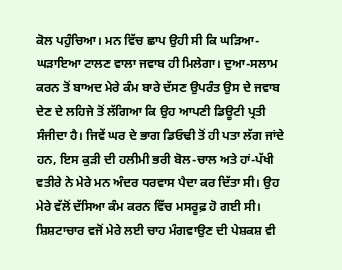ਕੋਲ ਪਹੁੰਚਿਆ। ਮਨ ਵਿੱਚ ਛਾਪ ਉਹੀ ਸੀ ਕਿ ਘੜਿਆ-ਘੜਾਇਆ ਟਾਲਣ ਵਾਲਾ ਜਵਾਬ ਹੀ ਮਿਲੇਗਾ। ਦੁਆ-ਸਲਾਮ ਕਰਨ ਤੋਂ ਬਾਅਦ ਮੇਰੇ ਕੰਮ ਬਾਰੇ ਦੱਸਣ ਉਪਰੰਤ ਉਸ ਦੇ ਜਵਾਬ ਦੇਣ ਦੇ ਲਹਿਜੇ ਤੋਂ ਲੱਗਿਆ ਕਿ ਉਹ ਆਪਣੀ ਡਿਊਟੀ ਪ੍ਰਤੀ ਸੰਜੀਦਾ ਹੈ। ਜਿਵੇਂ ਘਰ ਦੇ ਭਾਗ ਡਿਓਢੀ ਤੋਂ ਹੀ ਪਤਾ ਲੱਗ ਜਾਂਦੇ ਹਨ, ਇਸ ਕੁੜੀ ਦੀ ਹਲੀਮੀ ਭਰੀ ਬੋਲ-ਚਾਲ ਅਤੇ ਹਾਂ-ਪੱਖੀ ਵਤੀਰੇ ਨੇ ਮੇਰੇ ਮਨ ਅੰਦਰ ਧਰਵਾਸ ਪੈਦਾ ਕਰ ਦਿੱਤਾ ਸੀ। ਉਹ ਮੇਰੇ ਵੱਲੋਂ ਦੱਸਿਆ ਕੰਮ ਕਰਨ ਵਿੱਚ ਮਸਰੂਫ਼ ਹੋ ਗਈ ਸੀ। ਸ਼ਿਸ਼ਟਾਚਾਰ ਵਜੋਂ ਮੇਰੇ ਲਈ ਚਾਹ ਮੰਗਵਾਉਣ ਦੀ ਪੇਸ਼ਕਸ਼ ਵੀ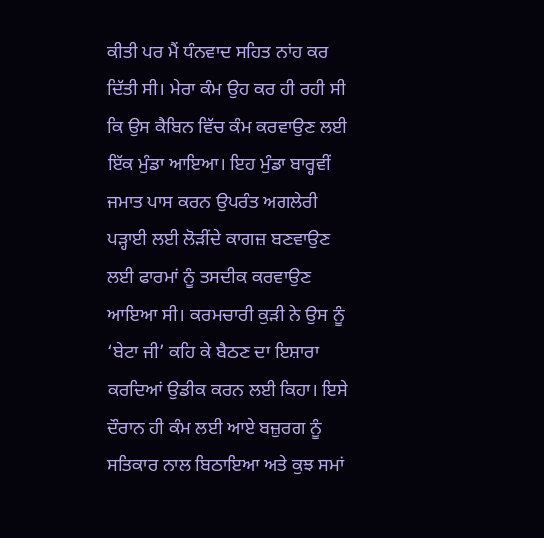ਕੀਤੀ ਪਰ ਮੈਂ ਧੰਨਵਾਦ ਸਹਿਤ ਨਾਂਹ ਕਰ ਦਿੱਤੀ ਸੀ। ਮੇਰਾ ਕੰਮ ਉਹ ਕਰ ਹੀ ਰਹੀ ਸੀ ਕਿ ਉਸ ਕੈਬਿਨ ਵਿੱਚ ਕੰਮ ਕਰਵਾਉਣ ਲਈ ਇੱਕ ਮੁੰਡਾ ਆਇਆ। ਇਹ ਮੁੰਡਾ ਬਾਰ੍ਹਵੀਂ ਜਮਾਤ ਪਾਸ ਕਰਨ ਉਪਰੰਤ ਅਗਲੇਰੀ ਪੜ੍ਹਾਈ ਲਈ ਲੋੜੀਂਦੇ ਕਾਗਜ਼ ਬਣਵਾਉਣ ਲਈ ਫਾਰਮਾਂ ਨੂੰ ਤਸਦੀਕ ਕਰਵਾਉਣ ਆਇਆ ਸੀ। ਕਰਮਚਾਰੀ ਕੁੜੀ ਨੇ ਉਸ ਨੂੰ ‘ਬੇਟਾ ਜੀ’ ਕਹਿ ਕੇ ਬੈਠਣ ਦਾ ਇਸ਼ਾਰਾ ਕਰਦਿਆਂ ਉਡੀਕ ਕਰਨ ਲਈ ਕਿਹਾ। ਇਸੇ ਦੌਰਾਨ ਹੀ ਕੰਮ ਲਈ ਆਏ ਬਜ਼ੁਰਗ ਨੂੰ ਸਤਿਕਾਰ ਨਾਲ ਬਿਠਾਇਆ ਅਤੇ ਕੁਝ ਸਮਾਂ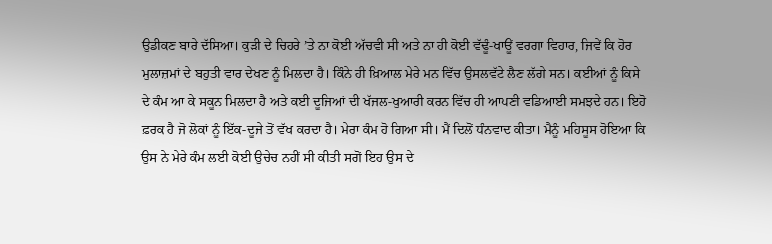ਉਡੀਕਣ ਬਾਰੇ ਦੱਸਿਆ। ਕੁੜੀ ਦੇ ਚਿਹਰੇ ’ਤੇ ਨਾ ਕੋਈ ਅੱਚਵੀ ਸੀ ਅਤੇ ਨਾ ਹੀ ਕੋਈ ਵੱਢੂੰ-ਖਾਊਂ ਵਰਗਾ ਵਿਹਾਰ, ਜਿਵੇਂ ਕਿ ਹੋਰ ਮੁਲਾਜ਼ਮਾਂ ਦੇ ਬਹੁਤੀ ਵਾਰ ਦੇਖਣ ਨੂੰ ਮਿਲਦਾ ਹੈ। ਕਿੰਨੇ ਹੀ ਖ਼ਿਆਲ ਮੇਰੇ ਮਨ ਵਿੱਚ ਉਸਲਵੱਟੇ ਲੈਣ ਲੱਗੇ ਸਨ। ਕਈਆਂ ਨੂੰ ਕਿਸੇ ਦੇ ਕੰਮ ਆ ਕੇ ਸਕੂਨ ਮਿਲਦਾ ਹੈ ਅਤੇ ਕਈ ਦੂਜਿਆਂ ਦੀ ਖੱਜਲ-ਖੁਆਰੀ ਕਰਨ ਵਿੱਚ ਹੀ ਆਪਣੀ ਵਡਿਆਈ ਸਮਝਦੇ ਹਨ। ਇਹੋ ਫ਼ਰਕ ਹੈ ਜੋ ਲੋਕਾਂ ਨੂੰ ਇੱਕ-ਦੂਜੇ ਤੋਂ ਵੱਖ ਕਰਦਾ ਹੈ। ਮੇਰਾ ਕੰਮ ਹੋ ਗਿਆ ਸੀ। ਮੈਂ ਦਿਲੋਂ ਧੰਨਵਾਦ ਕੀਤਾ। ਮੈਨੂੰ ਮਹਿਸੂਸ ਹੋਇਆ ਕਿ ਉਸ ਨੇ ਮੇਰੇ ਕੰਮ ਲਈ ਕੋਈ ਉਚੇਚ ਨਹੀਂ ਸੀ ਕੀਤੀ ਸਗੋਂ ਇਹ ਉਸ ਦੇ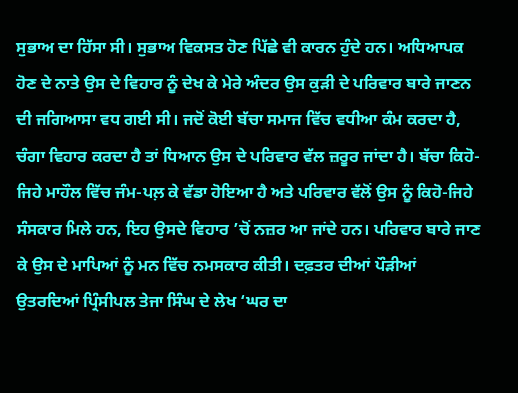ਸੁਭਾਅ ਦਾ ਹਿੱਸਾ ਸੀ। ਸੁਭਾਅ ਵਿਕਸਤ ਹੋਣ ਪਿੱਛੇ ਵੀ ਕਾਰਨ ਹੁੰਦੇ ਹਨ। ਅਧਿਆਪਕ ਹੋਣ ਦੇ ਨਾਤੇ ਉਸ ਦੇ ਵਿਹਾਰ ਨੂੰ ਦੇਖ ਕੇ ਮੇਰੇ ਅੰਦਰ ਉਸ ਕੁੜੀ ਦੇ ਪਰਿਵਾਰ ਬਾਰੇ ਜਾਣਨ ਦੀ ਜਗਿਆਸਾ ਵਧ ਗਈ ਸੀ। ਜਦੋਂ ਕੋਈ ਬੱਚਾ ਸਮਾਜ ਵਿੱਚ ਵਧੀਆ ਕੰਮ ਕਰਦਾ ਹੈ, ਚੰਗਾ ਵਿਹਾਰ ਕਰਦਾ ਹੈ ਤਾਂ ਧਿਆਨ ਉਸ ਦੇ ਪਰਿਵਾਰ ਵੱਲ ਜ਼ਰੂਰ ਜਾਂਦਾ ਹੈ। ਬੱਚਾ ਕਿਹੋ-ਜਿਹੇ ਮਾਹੌਲ ਵਿੱਚ ਜੰਮ-ਪਲ਼ ਕੇ ਵੱਡਾ ਹੋਇਆ ਹੈ ਅਤੇ ਪਰਿਵਾਰ ਵੱਲੋਂ ਉਸ ਨੂੰ ਕਿਹੋ-ਜਿਹੇ ਸੰਸਕਾਰ ਮਿਲੇ ਹਨ, ਇਹ ਉਸਦੇ ਵਿਹਾਰ ’ਚੋਂ ਨਜ਼ਰ ਆ ਜਾਂਦੇ ਹਨ। ਪਰਿਵਾਰ ਬਾਰੇ ਜਾਣ ਕੇ ਉਸ ਦੇ ਮਾਪਿਆਂ ਨੂੰ ਮਨ ਵਿੱਚ ਨਮਸਕਾਰ ਕੀਤੀ। ਦਫ਼ਤਰ ਦੀਆਂ ਪੌੜੀਆਂ ਉਤਰਦਿਆਂ ਪ੍ਰਿੰਸੀਪਲ ਤੇਜਾ ਸਿੰਘ ਦੇ ਲੇਖ ‘ਘਰ ਦਾ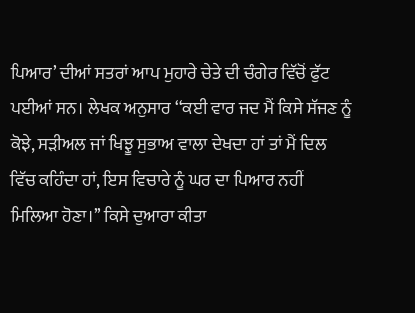ਪਿਆਰ’ ਦੀਆਂ ਸਤਰਾਂ ਆਪ ਮੁਹਾਰੇ ਚੇਤੇ ਦੀ ਚੰਗੇਰ ਵਿੱਚੋਂ ਫੁੱਟ ਪਈਆਂ ਸਨ। ਲੇਖਕ ਅਨੁਸਾਰ ‘‘ਕਈ ਵਾਰ ਜਦ ਮੈਂ ਕਿਸੇ ਸੱਜਣ ਨੂੰ ਕੋਝੇ, ਸੜੀਅਲ ਜਾਂ ਖਿਝੂ ਸੁਭਾਅ ਵਾਲਾ ਦੇਖਦਾ ਹਾਂ ਤਾਂ ਮੈਂ ਦਿਲ ਵਿੱਚ ਕਹਿੰਦਾ ਹਾਂ, ਇਸ ਵਿਚਾਰੇ ਨੂੰ ਘਰ ਦਾ ਪਿਆਰ ਨਹੀਂ ਮਿਲਿਆ ਹੋਣਾ।’’ ਕਿਸੇ ਦੁਆਰਾ ਕੀਤਾ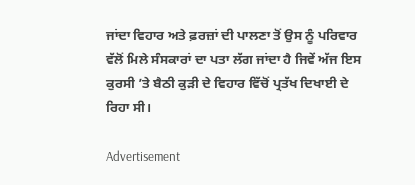ਜਾਂਦਾ ਵਿਹਾਰ ਅਤੇ ਫ਼ਰਜ਼ਾਂ ਦੀ ਪਾਲਣਾ ਤੋਂ ਉਸ ਨੂੰ ਪਰਿਵਾਰ ਵੱਲੋਂ ਮਿਲੇ ਸੰਸਕਾਰਾਂ ਦਾ ਪਤਾ ਲੱਗ ਜਾਂਦਾ ਹੈ ਜਿਵੇਂ ਅੱਜ ਇਸ ਕੁਰਸੀ ’ਤੇ ਬੈਠੀ ਕੁੜੀ ਦੇ ਵਿਹਾਰ ਵਿੱਚੋਂ ਪ੍ਰਤੱਖ ਦਿਖਾਈ ਦੇ ਰਿਹਾ ਸੀ।

Advertisement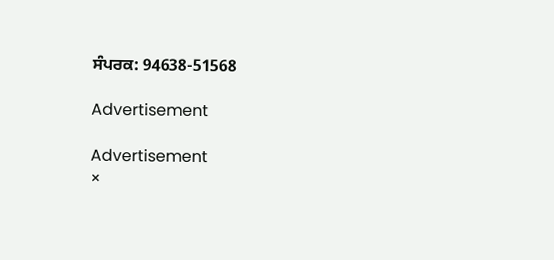ਸੰਪਰਕ: 94638-51568

Advertisement

Advertisement
×